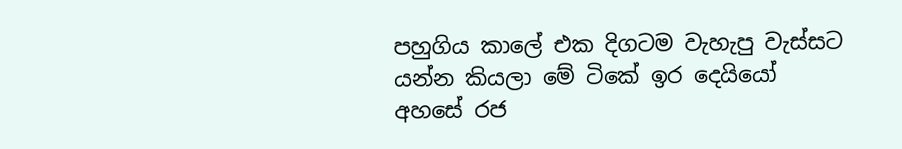පහුගිය කාලේ එක දිගටම වැහැපු වැස්සට යන්න කියලා මේ ටිකේ ඉර දෙයියෝ අහසේ රජ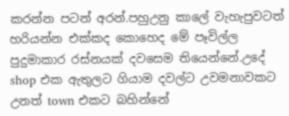කරන්න පටන් අරන්.පහුඋනු කාලේ වැහැපුවටත් හරියන්න එක්කද කොහෙද මේ පෑවිල්ල පුදුමාකාර රස්නයක් දවසෙම තියෙන්නේ.උදේ shop එක ඇතුලට ගියාම දවල්ට උවමනාවකට උනත් town එකට බහින්නේ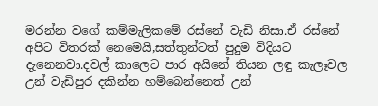මරන්න වගේ කම්මැලිකමේ රස්නේ වැඩි නිසා.ඒ රස්නේ අපිට විතරක් නෙමෙයි,සත්තුන්ටත් පුදුම විදියට දැනෙනවා.දවල් කාලෙට පාර අයිනේ තියන ලඳු කැලෑවල උන් වැඩිපුර දකින්න හම්බෙන්නෙත් උන්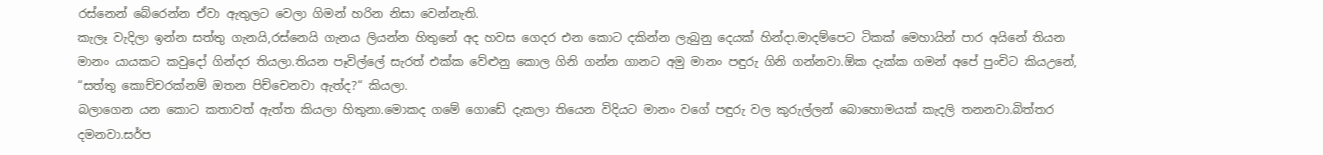රස්නෙන් බේරෙන්න ඒවා ඇතුලට වෙලා ගිමන් හරින නිසා වෙන්නැති.
කැලෑ වැදිලා ඉන්න සත්තු ගැනයි,රස්නෙයි ගැනය ලියන්න හිතුනේ අද හවස ගෙදර එන කොට දකින්න ලැබුනු දෙයක් හින්දා.මාදම්පෙට ටිකක් මෙහායින් පාර අයිනේ තියන මානං යායකට කවුදෝ ගින්දර තියලා.තියන පෑවිල්ලේ සැරත් එක්ක වේළුනු කොල ගිනි ගන්න ගානට අමු මානං පඳුරු ගිනි ගන්නවා.ඕක දැක්ක ගමන් අපේ පුංචිට කියඋනේ,
“සත්තු කොච්චරක්නම් ඔතන පිච්චෙනවා ඇත්ද?“ කියලා.
බලාගෙන යන කොට කතාවත් ඇත්ත කියලා හිතුනා.මොකද ගමේ ගොඩේ දැකලා තියෙන විදියට මානං වගේ පඳුරු වල කුරුල්ලන් බොහොමයක් කැදලි තනනවා.බිත්තර දමනවා.සර්ප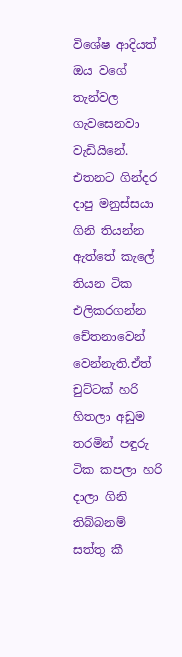විශේෂ ආදියත් ඔය වගේ තැන්වල ගැවසෙනවා වැඩියිනේ.
එතනට ගින්දර දාපු මනුස්සයා ගිනි තියන්න ඇත්තේ කැලේ තියන ටික එලිකරගන්න චේතනාවෙන් වෙන්නැති.ඒත් චුට්ටක් හරි හිතලා අඩුම තරමින් පඳුරු ටික කපලා හරි දාලා ගිනි තිබ්බනම් සත්තු කී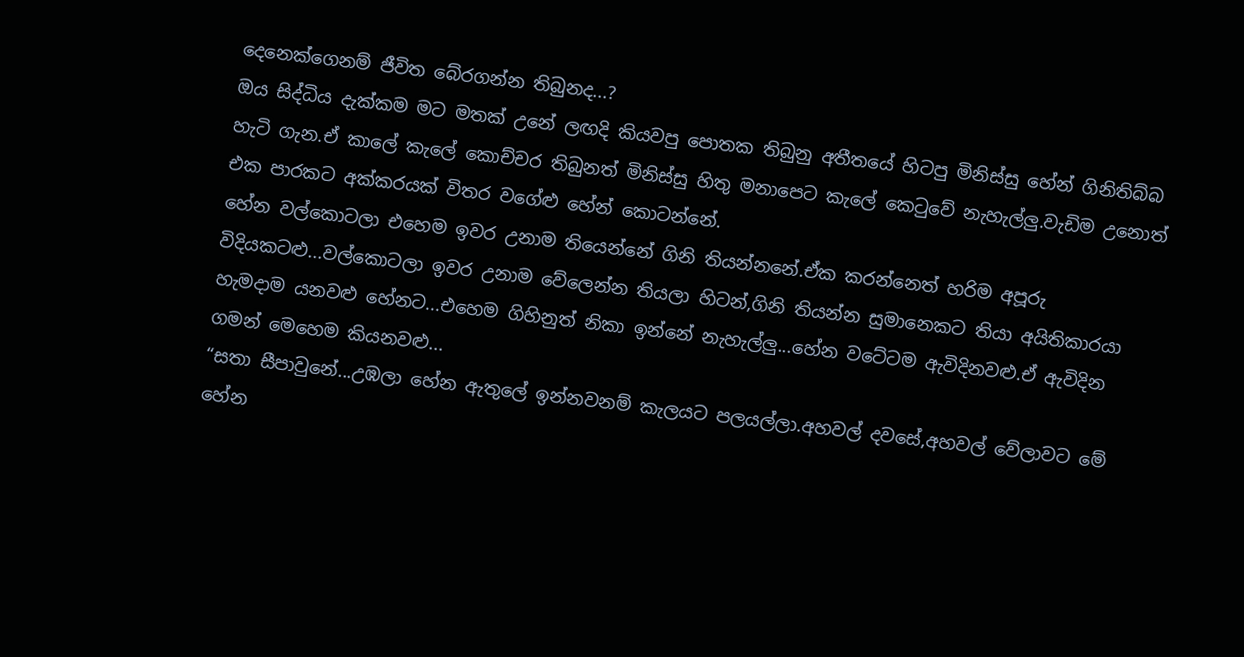දෙනෙක්ගෙනම් ජීවිත බේරගන්න තිබුනද...?
ඔය සිද්ධිය දැක්කම මට මතක් උනේ ලඟදි කියවපු පොතක තිබුනු අතීතයේ හිටපු මිනිස්සු හේන් ගිනිතිබ්බ හැටි ගැන.ඒ කාලේ කැලේ කොච්චර තිබුනත් මිනිස්සු හිතු මනාපෙට කැලේ කෙටුවේ නැහැල්ලු.වැඩිම උනොත් එක පාරකට අක්කරයක් විතර වගේළු හේන් කොටන්නේ.
හේන වල්කොටලා එහෙම ඉවර උනාම තියෙන්නේ ගිනි තියන්නනේ.ඒක කරන්නෙත් හරිම අපූරු විදියකටළු...වල්කොටලා ඉවර උනාම වේලෙන්න තියලා හිටන්,ගිනි තියන්න සුමානෙකට තියා අයිතිකාරයා හැමදාම යනවළු හේනට...එහෙම ගිහිනුත් නිකා ඉන්නේ නැහැල්ලු...හේන වටේටම ඇවිදිනවළු.ඒ ඇවිදින ගමන් මෙහෙම කියනවළු...
“සතා සීපාවුනේ...උඹලා හේන ඇතුලේ ඉන්නවනම් කැලයට පලයල්ලා.අහවල් දවසේ,අහවල් වේලාවට මේ හේන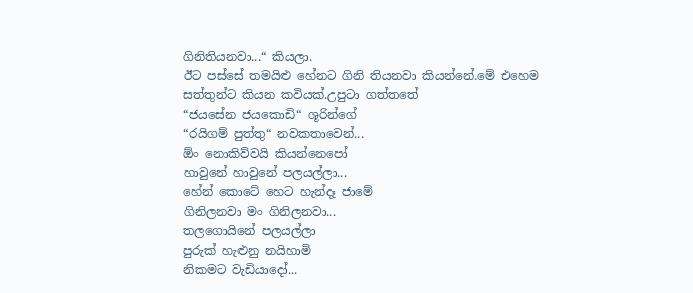ගිනිතියනවා...“ කියලා.
ඊට පස්සේ තමයිළු හේනට ගිනි තියනවා කියන්නේ.මේ එහෙම සත්තුන්ට කියන කවියක්.උපුටා ගත්තතේ
“ජයසේන ජයකොඩි“ ශූරින්ගේ
“රයිගම් පුත්තු“ නවකතාවෙන්...
ඕං නොකිව්වයි කියන්නෙපෝ
හාවුනේ හාවුනේ පලයල්ලා...
හේන් කොටේ හෙට හැන්දෑ ජාමේ
ගිනිලනවා මං ගිනිලනවා...
තලගොයිනේ පලයල්ලා
පුරුක් හැළුනු නයිහාමි
නිකමට වැඩියාදෝ...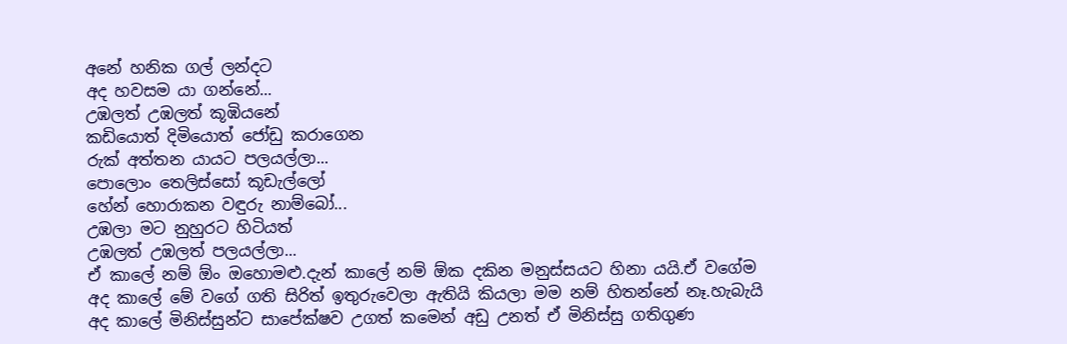අනේ හනික ගල් ලන්දට
අද හවසම යා ගන්නේ...
උඹලත් උඹලත් කූඹියනේ
කඩියොත් දිමියොත් ජෝඩු කරාගෙන
රුක් අත්තන යායට පලයල්ලා...
පොලොං තෙලිස්සෝ කූඩැල්ලෝ
හේන් හොරාකන වඳුරු නාම්බෝ...
උඹලා මට නුහුරට හිටියත්
උඹලත් උඹලත් පලයල්ලා...
ඒ කාලේ නම් ඕං ඔහොමළු.දැන් කාලේ නම් ඕක දකින මනුස්සයට හිනා යයි.ඒ වගේම අද කාලේ මේ වගේ ගති සිරිත් ඉතුරුවෙලා ඇතියි කියලා මම නම් හිතන්නේ නෑ.හැබැයි අද කාලේ මිනිස්සුන්ට සාපේක්ෂව උගත් කමෙන් අඩු උනත් ඒ මිනිස්සු ගතිගුණ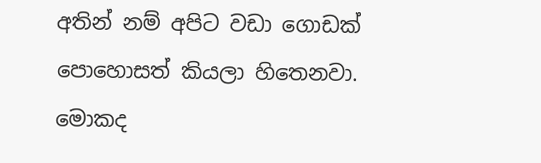අතින් නම් අපිට වඩා ගොඩක් පොහොසත් කියලා හිතෙනවා.
මොකද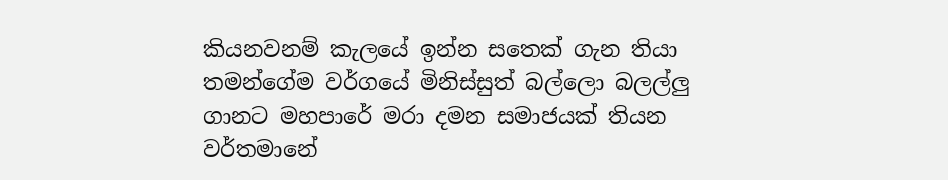කියනවනම් කැලයේ ඉන්න සතෙක් ගැන තියා තමන්ගේම වර්ගයේ මිනිස්සුත් බල්ලො බලල්ලු ගානට මහපාරේ මරා දමන සමාජයක් තියන වර්තමානේ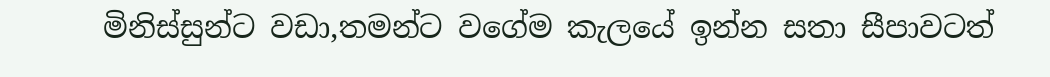මිනිස්සුන්ට වඩා,තමන්ට වගේම කැලයේ ඉන්න සතා සීපාවටත්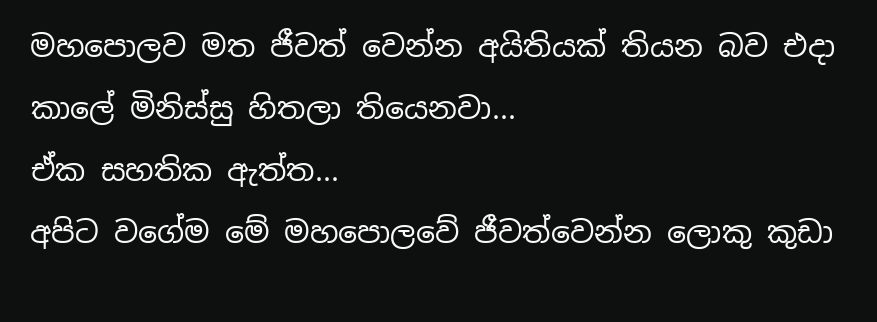මහපොලව මත ජීවත් වෙන්න අයිතියක් තියන බව එදා කාලේ මිනිස්සු හිතලා තියෙනවා...
ඒක සහතික ඇත්ත...
අපිට වගේම මේ මහපොලවේ ජීවත්වෙන්න ලොකු කුඩා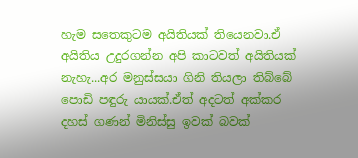හැම සතෙකුටම අයිතියක් තියෙනවා.ඒ අයිතිය උදුරගන්න අපි කාටවත් අයිතියක් නැහැ...අර මනුස්සයා ගිනි තියලා තිබ්බේ පොඩි පඳුරු යායක්.ඒත් අදටත් අක්කර දහස් ගණන් මිනිස්සු ඉවක් බවක්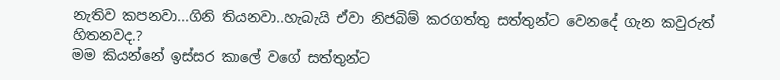නැතිව කපනවා...ගිනි තියනවා..හැබැයි ඒවා නිජබිම් කරගත්තු සත්තුන්ට වෙනදේ ගැන කවුරුත් හිතනවද.?
මම කියන්නේ ඉස්සර කාලේ වගේ සත්තුන්ට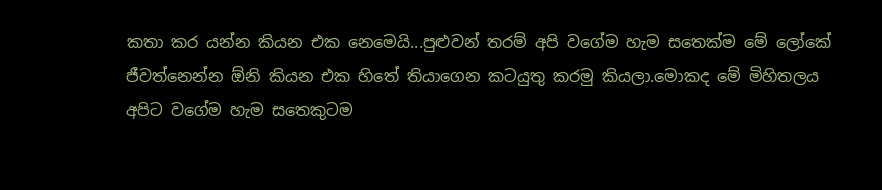කතා කර යන්න කියන එක නෙමෙයි...පුළුවන් තරම් අපි වගේම හැම සතෙක්ම මේ ලෝකේ ජීවත්නෙන්න ඕනි කියන එක හිතේ තියාගෙන කටයුතු කරමු කියලා.මොකද මේ මිහිතලය අපිට වගේම හැම සතෙකුටම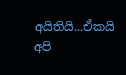අයිතියි...ඒකයි අපි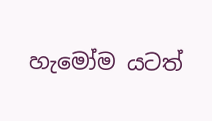හැමෝම යටත්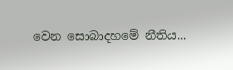වෙන සොබාදහමේ නීතිය...